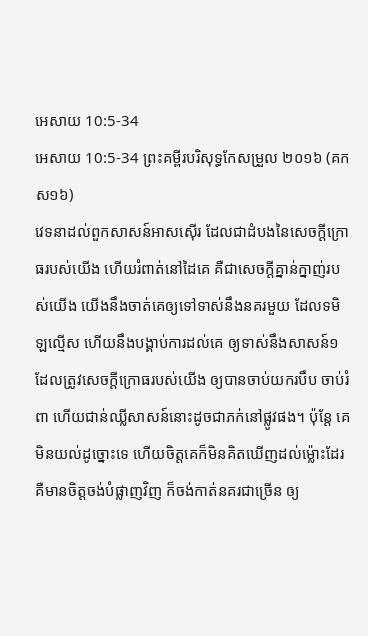អេសាយ 10:5-34
អេសាយ 10:5-34 ព្រះគម្ពីរបរិសុទ្ធកែសម្រួល ២០១៦ (គកស១៦)
វេទនាដល់ពួកសាសន៍អាសស៊ើរ ដែលជាដំបងនៃសេចក្ដីក្រោធរបស់យើង ហើយរំពាត់នៅដៃគេ គឺជាសេចក្ដីគ្នាន់ក្នាញ់របស់យើង យើងនឹងចាត់គេឲ្យទៅទាស់នឹងនគរមួយ ដែលទមិឡល្មើស ហើយនឹងបង្គាប់ការដល់គេ ឲ្យទាស់នឹងសាសន៍១ ដែលត្រូវសេចក្ដីក្រោធរបស់យើង ឲ្យបានចាប់យករបឹប ចាប់រំពា ហើយជាន់ឈ្លីសាសន៍នោះដូចជាភក់នៅផ្លូវផង។ ប៉ុន្តែ គេមិនយល់ដូច្នោះទេ ហើយចិត្តគេក៏មិនគិតឃើញដល់ម៉្លោះដែរ គឺមានចិត្តចង់បំផ្លាញវិញ ក៏ចង់កាត់នគរជាច្រើន ឲ្យ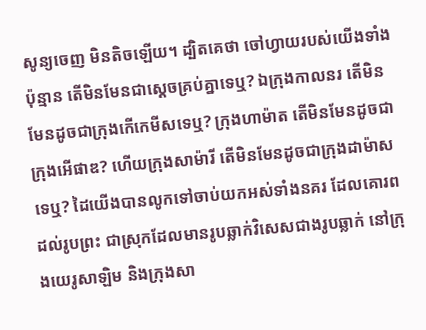សូន្យចេញ មិនតិចឡើយ។ ដ្បិតគេថា ចៅហ្វាយរបស់យើងទាំងប៉ុន្មាន តើមិនមែនជាស្តេចគ្រប់គ្នាទេឬ? ឯក្រុងកាលនរ តើមិនមែនដូចជាក្រុងកើកេមីសទេឬ? ក្រុងហាម៉ាត តើមិនមែនដូចជាក្រុងអើផាឌ? ហើយក្រុងសាម៉ារី តើមិនមែនដូចជាក្រុងដាម៉ាសទេឬ? ដៃយើងបានលូកទៅចាប់យកអស់ទាំងនគរ ដែលគោរពដល់រូបព្រះ ជាស្រុកដែលមានរូបឆ្លាក់វិសេសជាងរូបឆ្លាក់ នៅក្រុងយេរូសាឡិម និងក្រុងសា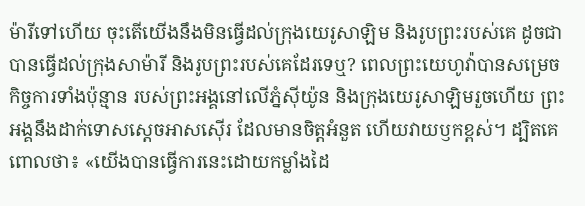ម៉ារីទៅហើយ ចុះតើយើងនឹងមិនធ្វើដល់ក្រុងយេរូសាឡិម និងរូបព្រះរបស់គេ ដូចជាបានធ្វើដល់ក្រុងសាម៉ារី និងរូបព្រះរបស់គេដែរទេឬ? ពេលព្រះយេហូវ៉ាបានសម្រេចកិច្ចការទាំងប៉ុន្មាន របស់ព្រះអង្គនៅលើភ្នំស៊ីយ៉ូន និងក្រុងយេរូសាឡិមរួចហើយ ព្រះអង្គនឹងដាក់ទោសស្តេចអាសស៊ើរ ដែលមានចិត្តអំនួត ហើយវាយឫកខ្ពស់។ ដ្បិតគេពោលថា៖ «យើងបានធ្វើការនេះដោយកម្លាំងដៃ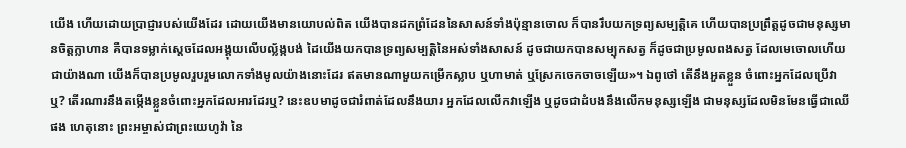យើង ហើយដោយប្រាជ្ញារបស់យើងដែរ ដោយយើងមានយោបល់ពិត យើងបានដកព្រំដែននៃសាសន៍ទាំងប៉ុន្មានចោល ក៏បានរឹបយកទ្រព្យសម្បត្តិគេ ហើយបានប្រព្រឹត្តដូចជាមនុស្សមានចិត្តក្លាហាន គឺបានទម្លាក់ស្តេចដែលអង្គុយលើបល្ល័ង្កបង់ ដៃយើងយកបានទ្រព្យសម្បត្តិនៃអស់ទាំងសាសន៍ ដូចជាយកបានសម្បុកសត្វ ក៏ដូចជាប្រមូលពងសត្វ ដែលមេចោលហើយ ជាយ៉ាងណា យើងក៏បានប្រមូលរួបរួមលោកទាំងមូលយ៉ាងនោះដែរ ឥតមានណាមួយកម្រើកស្លាប ឬហាមាត់ ឬស្រែកចេកចាចឡើយ»។ ឯពូថៅ តើនឹងអួតខ្លួន ចំពោះអ្នកដែលប្រើវាឬ? តើរណារនឹងតម្កើងខ្លួនចំពោះអ្នកដែលអារដែរឬ? នេះឧបមាដូចជារំពាត់ដែលនឹងយារ អ្នកដែលលើកវាឡើង ឬដូចជាដំបងនឹងលើកមនុស្សឡើង ជាមនុស្សដែលមិនមែនធ្វើជាឈើផង ហេតុនោះ ព្រះអម្ចាស់ជាព្រះយេហូវ៉ា នៃ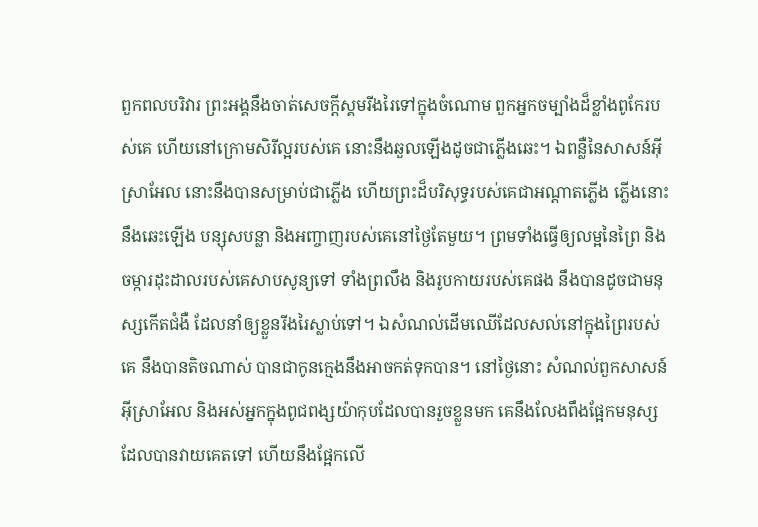ពួកពលបរិវារ ព្រះអង្គនឹងចាត់សេចក្ដីស្គមរីងរៃទៅក្នុងចំណោម ពួកអ្នកចម្បាំងដ៏ខ្លាំងពូកែរបស់គេ ហើយនៅក្រោមសិរីល្អរបស់គេ នោះនឹងឆួលឡើងដូចជាភ្លើងឆេះ។ ឯពន្លឺនៃសាសន៍អ៊ីស្រាអែល នោះនឹងបានសម្រាប់ជាភ្លើង ហើយព្រះដ៏បរិសុទ្ធរបស់គេជាអណ្ដាតភ្លើង ភ្លើងនោះនឹងឆេះឡើង បន្សុសបន្លា និងអញ្ចាញរបស់គេនៅថ្ងៃតែមួយ។ ព្រមទាំងធ្វើឲ្យលម្អនៃព្រៃ និងចម្ការដុះដាលរបស់គេសាបសូន្យទៅ ទាំងព្រលឹង និងរូបកាយរបស់គេផង នឹងបានដូចជាមនុស្សកើតជំងឺ ដែលនាំឲ្យខ្លួនរីងរៃស្លាប់ទៅ។ ឯសំណល់ដើមឈើដែលសល់នៅក្នុងព្រៃរបស់គេ នឹងបានតិចណាស់ បានជាកូនក្មេងនឹងអាចកត់ទុកបាន។ នៅថ្ងៃនោះ សំណល់ពួកសាសន៍អ៊ីស្រាអែល និងអស់អ្នកក្នុងពូជពង្សយ៉ាកុបដែលបានរួចខ្លួនមក គេនឹងលែងពឹងផ្អែកមនុស្សដែលបានវាយគេតទៅ ហើយនឹងផ្អែកលើ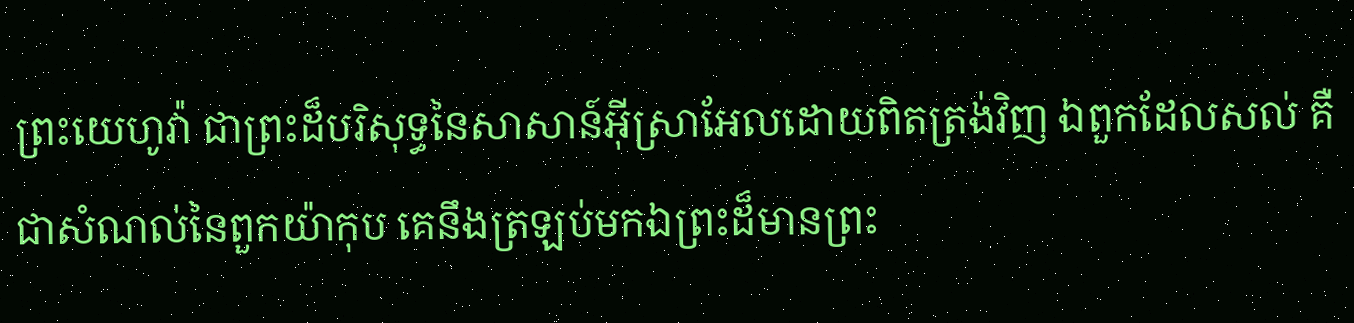ព្រះយេហូវ៉ា ជាព្រះដ៏បរិសុទ្ធនៃសាសាន៍អ៊ីស្រាអែលដោយពិតត្រង់វិញ ឯពួកដែលសល់ គឺជាសំណល់នៃពួកយ៉ាកុប គេនឹងត្រឡប់មកឯព្រះដ៏មានព្រះ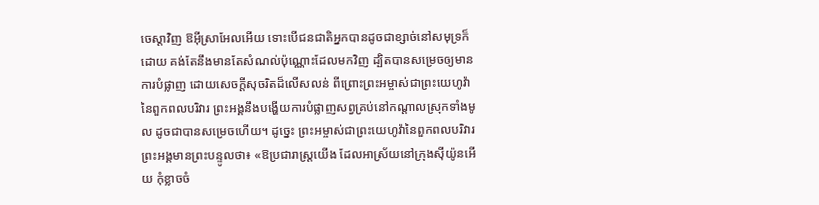ចេស្តាវិញ ឱអ៊ីស្រាអែលអើយ ទោះបើជនជាតិអ្នកបានដូចជាខ្សាច់នៅសមុទ្រក៏ដោយ គង់តែនឹងមានតែសំណល់ប៉ុណ្ណោះដែលមកវិញ ដ្បិតបានសម្រេចឲ្យមានការបំផ្លាញ ដោយសេចក្ដីសុចរិតដ៏លើសលន់ ពីព្រោះព្រះអម្ចាស់ជាព្រះយេហូវ៉ានៃពួកពលបរិវារ ព្រះអង្គនឹងបង្ហើយការបំផ្លាញសព្វគ្រប់នៅកណ្ដាលស្រុកទាំងមូល ដូចជាបានសម្រេចហើយ។ ដូច្នេះ ព្រះអម្ចាស់ជាព្រះយេហូវ៉ានៃពួកពលបរិវារ ព្រះអង្គមានព្រះបន្ទូលថា៖ «ឱប្រជារាស្ត្រយើង ដែលអាស្រ័យនៅក្រុងស៊ីយ៉ូនអើយ កុំខ្លាចចំ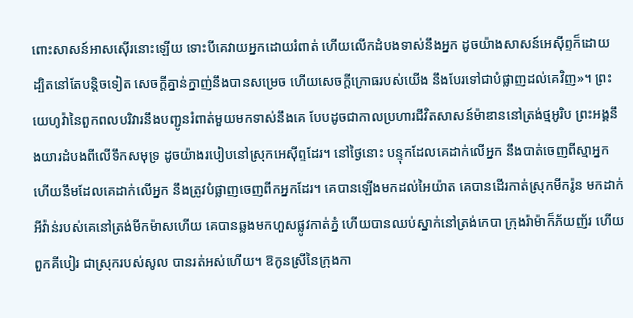ពោះសាសន៍អាសស៊ើរនោះឡើយ ទោះបីគេវាយអ្នកដោយរំពាត់ ហើយលើកដំបងទាស់នឹងអ្នក ដូចយ៉ាងសាសន៍អេស៊ីព្ទក៏ដោយ ដ្បិតនៅតែបន្តិចទៀត សេចក្ដីគ្នាន់ក្នាញ់នឹងបានសម្រេច ហើយសេចក្ដីក្រោធរបស់យើង នឹងបែរទៅជាបំផ្លាញដល់គេវិញ»។ ព្រះយេហូវ៉ានៃពួកពលបរិវារនឹងបញ្ជូនរំពាត់មួយមកទាស់នឹងគេ បែបដូចជាកាលប្រហារជីវិតសាសន៍ម៉ាឌាននៅត្រង់ថ្មអូរិប ព្រះអង្គនឹងយារដំបងពីលើទឹកសមុទ្រ ដូចយ៉ាងរបៀបនៅស្រុកអេស៊ីព្ទដែរ។ នៅថ្ងៃនោះ បន្ទុកដែលគេដាក់លើអ្នក នឹងបាត់ចេញពីស្មាអ្នក ហើយនឹមដែលគេដាក់លើអ្នក នឹងត្រូវបំផ្លាញចេញពីកអ្នកដែរ។ គេបានឡើងមកដល់អៃយ៉ាត គេបានដើរកាត់ស្រុកមីករ៉ូន មកដាក់អីវ៉ាន់របស់គេនៅត្រង់មីកម៉ាសហើយ គេបានឆ្លងមកហួសផ្លូវកាត់ភ្នំ ហើយបានឈប់ស្នាក់នៅត្រង់កេបា ក្រុងរ៉ាម៉ាក៏ភ័យញ័រ ហើយពួកគីបៀរ ជាស្រុករបស់សូល បានរត់អស់ហើយ។ ឱកូនស្រីនៃក្រុងកា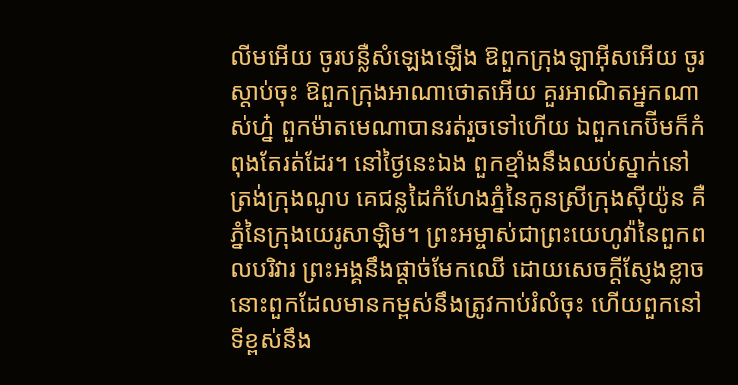លីមអើយ ចូរបន្លឺសំឡេងឡើង ឱពួកក្រុងឡាអ៊ីសអើយ ចូរស្តាប់ចុះ ឱពួកក្រុងអាណាថោតអើយ គួរអាណិតអ្នកណាស់ហ្ន៎ ពួកម៉ាតមេណាបានរត់រួចទៅហើយ ឯពួកកេប៊ីមក៏កំពុងតែរត់ដែរ។ នៅថ្ងៃនេះឯង ពួកខ្មាំងនឹងឈប់ស្នាក់នៅត្រង់ក្រុងណូប គេជន្លដៃកំហែងភ្នំនៃកូនស្រីក្រុងស៊ីយ៉ូន គឺភ្នំនៃក្រុងយេរូសាឡិម។ ព្រះអម្ចាស់ជាព្រះយេហូវ៉ានៃពួកពលបរិវារ ព្រះអង្គនឹងផ្តាច់មែកឈើ ដោយសេចក្ដីស្ញែងខ្លាច នោះពួកដែលមានកម្ពស់នឹងត្រូវកាប់រំលំចុះ ហើយពួកនៅទីខ្ពស់នឹង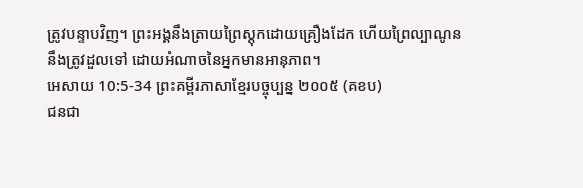ត្រូវបន្ទាបវិញ។ ព្រះអង្គនឹងត្រាយព្រៃស្តុកដោយគ្រឿងដែក ហើយព្រៃល្បាណូននឹងត្រូវដួលទៅ ដោយអំណាចនៃអ្នកមានអានុភាព។
អេសាយ 10:5-34 ព្រះគម្ពីរភាសាខ្មែរបច្ចុប្បន្ន ២០០៥ (គខប)
ជនជា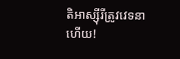តិអាស្ស៊ីរីត្រូវវេទនាហើយ!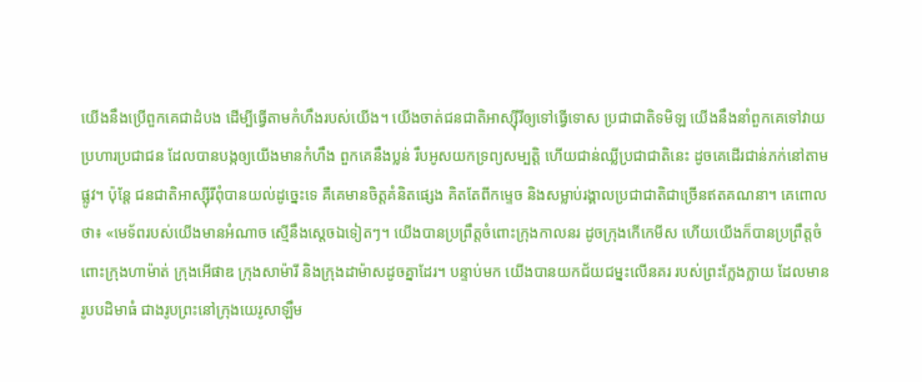យើងនឹងប្រើពួកគេជាដំបង ដើម្បីធ្វើតាមកំហឹងរបស់យើង។ យើងចាត់ជនជាតិអាស្ស៊ីរីឲ្យទៅធ្វើទោស ប្រជាជាតិទមិឡ យើងនឹងនាំពួកគេទៅវាយប្រហារប្រជាជន ដែលបានបង្កឲ្យយើងមានកំហឹង ពួកគេនឹងប្លន់ រឹបអូសយកទ្រព្យសម្បត្តិ ហើយជាន់ឈ្លីប្រជាជាតិនេះ ដូចគេដើរជាន់ភក់នៅតាមផ្លូវ។ ប៉ុន្តែ ជនជាតិអាស្ស៊ីរីពុំបានយល់ដូច្នេះទេ គឺគេមានចិត្តគំនិតផ្សេង គិតតែពីកម្ទេច និងសម្លាប់រង្គាលប្រជាជាតិជាច្រើនឥតគណនា។ គេពោលថា៖ «មេទ័ពរបស់យើងមានអំណាច ស្មើនឹងស្ដេចឯទៀតៗ។ យើងបានប្រព្រឹត្តចំពោះក្រុងកាលនរ ដូចក្រុងកើកេមីស ហើយយើងក៏បានប្រព្រឹត្តចំពោះក្រុងហាម៉ាត់ ក្រុងអើផាឌ ក្រុងសាម៉ារី និងក្រុងដាម៉ាសដូចគ្នាដែរ។ បន្ទាប់មក យើងបានយកជ័យជម្នះលើនគរ របស់ព្រះក្លែងក្លាយ ដែលមានរូបបដិមាធំ ជាងរូបព្រះនៅក្រុងយេរូសាឡឹម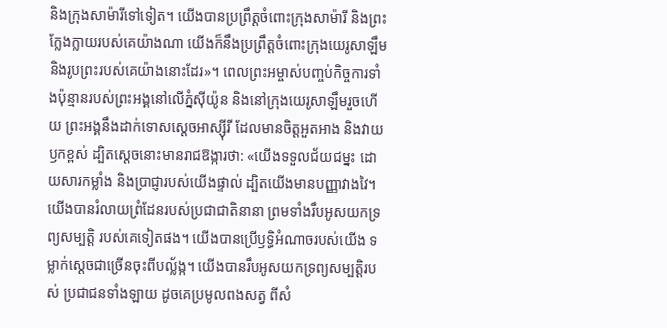និងក្រុងសាម៉ារីទៅទៀត។ យើងបានប្រព្រឹត្តចំពោះក្រុងសាម៉ារី និងព្រះក្លែងក្លាយរបស់គេយ៉ាងណា យើងក៏នឹងប្រព្រឹត្តចំពោះក្រុងយេរូសាឡឹម និងរូបព្រះរបស់គេយ៉ាងនោះដែរ»។ ពេលព្រះអម្ចាស់បញ្ចប់កិច្ចការទាំងប៉ុន្មានរបស់ព្រះអង្គនៅលើភ្នំស៊ីយ៉ូន និងនៅក្រុងយេរូសាឡឹមរួចហើយ ព្រះអង្គនឹងដាក់ទោសស្ដេចអាស្ស៊ីរី ដែលមានចិត្តអួតអាង និងវាយឫកខ្ពស់ ដ្បិតស្ដេចនោះមានរាជឱង្ការថា: «យើងទទួលជ័យជម្នះ ដោយសារកម្លាំង និងប្រាជ្ញារបស់យើងផ្ទាល់ ដ្បិតយើងមានបញ្ញាវាងវៃ។ យើងបានរំលាយព្រំដែនរបស់ប្រជាជាតិនានា ព្រមទាំងរឹបអូសយកទ្រព្យសម្បត្តិ របស់គេទៀតផង។ យើងបានប្រើឫទ្ធិអំណាចរបស់យើង ទម្លាក់ស្ដេចជាច្រើនចុះពីបល្ល័ង្ក។ យើងបានរឹបអូសយកទ្រព្យសម្បត្តិរបស់ ប្រជាជនទាំងឡាយ ដូចគេប្រមូលពងសត្វ ពីសំ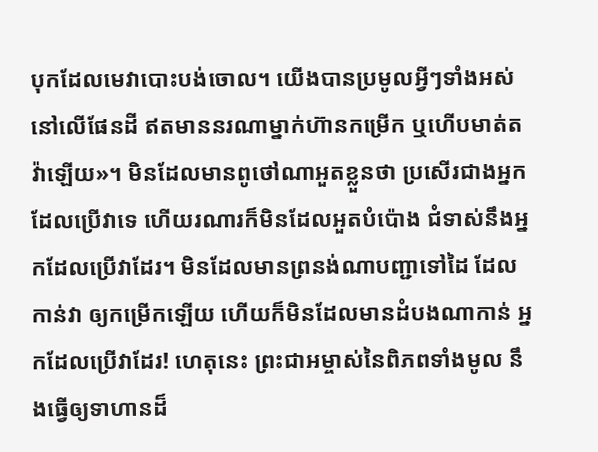បុកដែលមេវាបោះបង់ចោល។ យើងបានប្រមូលអ្វីៗទាំងអស់នៅលើផែនដី ឥតមាននរណាម្នាក់ហ៊ានកម្រើក ឬហើបមាត់តវ៉ាឡើយ»។ មិនដែលមានពូថៅណាអួតខ្លួនថា ប្រសើរជាងអ្នកដែលប្រើវាទេ ហើយរណារក៏មិនដែលអួតបំប៉ោង ជំទាស់នឹងអ្នកដែលប្រើវាដែរ។ មិនដែលមានព្រនង់ណាបញ្ជាទៅដៃ ដែលកាន់វា ឲ្យកម្រើកឡើយ ហើយក៏មិនដែលមានដំបងណាកាន់ អ្នកដែលប្រើវាដែរ! ហេតុនេះ ព្រះជាអម្ចាស់នៃពិភពទាំងមូល នឹងធ្វើឲ្យទាហានដ៏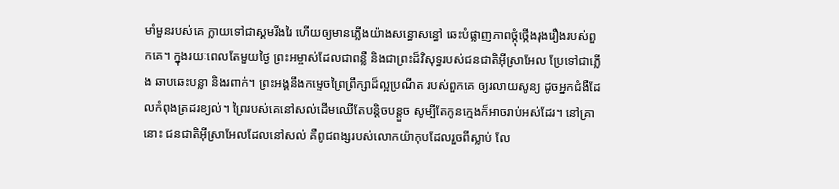មាំមួនរបស់គេ ក្លាយទៅជាស្គមរីងរៃ ហើយឲ្យមានភ្លើងយ៉ាងសន្ធោសន្ធៅ ឆេះបំផ្លាញភាពថ្កុំថ្កើងរុងរឿងរបស់ពួកគេ។ ក្នុងរយៈពេលតែមួយថ្ងៃ ព្រះអម្ចាស់ដែលជាពន្លឺ និងជាព្រះដ៏វិសុទ្ធរបស់ជនជាតិអ៊ីស្រាអែល ប្រែទៅជាភ្លើង ឆាបឆេះបន្លា និងរពាក់។ ព្រះអង្គនឹងកម្ទេចព្រៃព្រឹក្សាដ៏ល្អប្រណីត របស់ពួកគេ ឲ្យរលាយសូន្យ ដូចអ្នកជំងឺដែលកំពុងត្រដរខ្យល់។ ព្រៃរបស់គេនៅសល់ដើមឈើតែបន្តិចបន្តួច សូម្បីតែកូនក្មេងក៏អាចរាប់អស់ដែរ។ នៅគ្រានោះ ជនជាតិអ៊ីស្រាអែលដែលនៅសល់ គឺពូជពង្សរបស់លោកយ៉ាកុបដែលរួចពីស្លាប់ លែ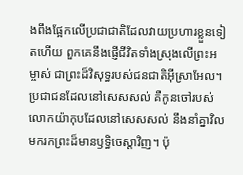ងពឹងផ្អែកលើប្រជាជាតិដែលវាយប្រហារខ្លួនទៀតហើយ ពួកគេនឹងផ្ញើជីវិតទាំងស្រុងលើព្រះអម្ចាស់ ជាព្រះដ៏វិសុទ្ធរបស់ជនជាតិអ៊ីស្រាអែល។ ប្រជាជនដែលនៅសេសសល់ គឺកូនចៅរបស់លោកយ៉ាកុបដែលនៅសេសសល់ នឹងនាំគ្នាវិលមករកព្រះដ៏មានឫទ្ធិចេស្ដាវិញ។ ប៉ុ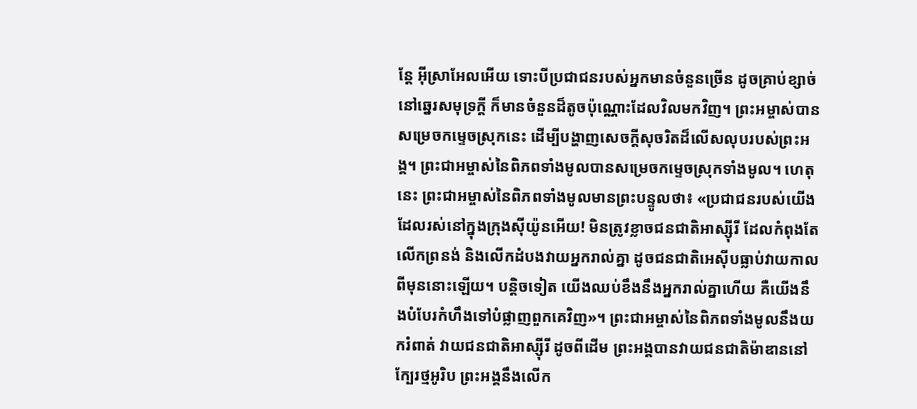ន្តែ អ៊ីស្រាអែលអើយ ទោះបីប្រជាជនរបស់អ្នកមានចំនួនច្រើន ដូចគ្រាប់ខ្សាច់នៅឆ្នេរសមុទ្រក្ដី ក៏មានចំនួនដ៏តូចប៉ុណ្ណោះដែលវិលមកវិញ។ ព្រះអម្ចាស់បានសម្រេចកម្ទេចស្រុកនេះ ដើម្បីបង្ហាញសេចក្ដីសុចរិតដ៏លើសលុបរបស់ព្រះអង្គ។ ព្រះជាអម្ចាស់នៃពិភពទាំងមូលបានសម្រេចកម្ទេចស្រុកទាំងមូល។ ហេតុនេះ ព្រះជាអម្ចាស់នៃពិភពទាំងមូលមានព្រះបន្ទូលថា៖ «ប្រជាជនរបស់យើងដែលរស់នៅក្នុងក្រុងស៊ីយ៉ូនអើយ! មិនត្រូវខ្លាចជនជាតិអាស្ស៊ីរី ដែលកំពុងតែលើកព្រនង់ និងលើកដំបងវាយអ្នករាល់គ្នា ដូចជនជាតិអេស៊ីបធ្លាប់វាយកាលពីមុននោះឡើយ។ បន្តិចទៀត យើងឈប់ខឹងនឹងអ្នករាល់គ្នាហើយ គឺយើងនឹងបំបែរកំហឹងទៅបំផ្លាញពួកគេវិញ»។ ព្រះជាអម្ចាស់នៃពិភពទាំងមូលនឹងយករំពាត់ វាយជនជាតិអាស្ស៊ីរី ដូចពីដើម ព្រះអង្គបានវាយជនជាតិម៉ាឌាននៅក្បែរថ្មអូរិប ព្រះអង្គនឹងលើក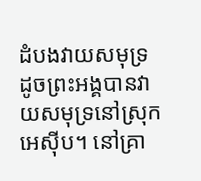ដំបងវាយសមុទ្រ ដូចព្រះអង្គបានវាយសមុទ្រនៅស្រុកអេស៊ីប។ នៅគ្រា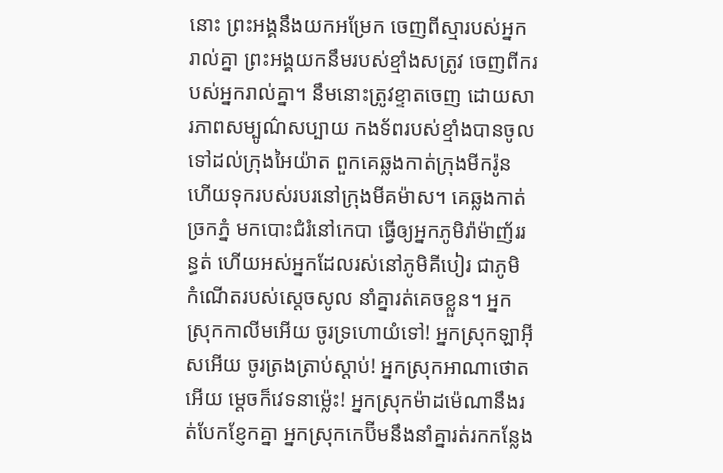នោះ ព្រះអង្គនឹងយកអម្រែក ចេញពីស្មារបស់អ្នករាល់គ្នា ព្រះអង្គយកនឹមរបស់ខ្មាំងសត្រូវ ចេញពីករបស់អ្នករាល់គ្នា។ នឹមនោះត្រូវខ្ទាតចេញ ដោយសារភាពសម្បូណ៌សប្បាយ កងទ័ពរបស់ខ្មាំងបានចូលទៅដល់ក្រុងអៃយ៉ាត ពួកគេឆ្លងកាត់ក្រុងមីករ៉ូន ហើយទុករបស់របរនៅក្រុងមីគម៉ាស។ គេឆ្លងកាត់ច្រកភ្នំ មកបោះជំរំនៅកេបា ធ្វើឲ្យអ្នកភូមិរ៉ាម៉ាញ័ររន្ធត់ ហើយអស់អ្នកដែលរស់នៅភូមិគីបៀរ ជាភូមិ កំណើតរបស់ស្ដេចសូល នាំគ្នារត់គេចខ្លួន។ អ្នកស្រុកកាលីមអើយ ចូរទ្រហោយំទៅ! អ្នកស្រុកឡាអ៊ីសអើយ ចូរត្រងត្រាប់ស្ដាប់! អ្នកស្រុកអាណាថោតអើយ ម្ដេចក៏វេទនាម៉្លេះ! អ្នកស្រុកម៉ាដម៉េណានឹងរត់បែកខ្ញែកគ្នា អ្នកស្រុកកេប៊ីមនឹងនាំគ្នារត់រកកន្លែង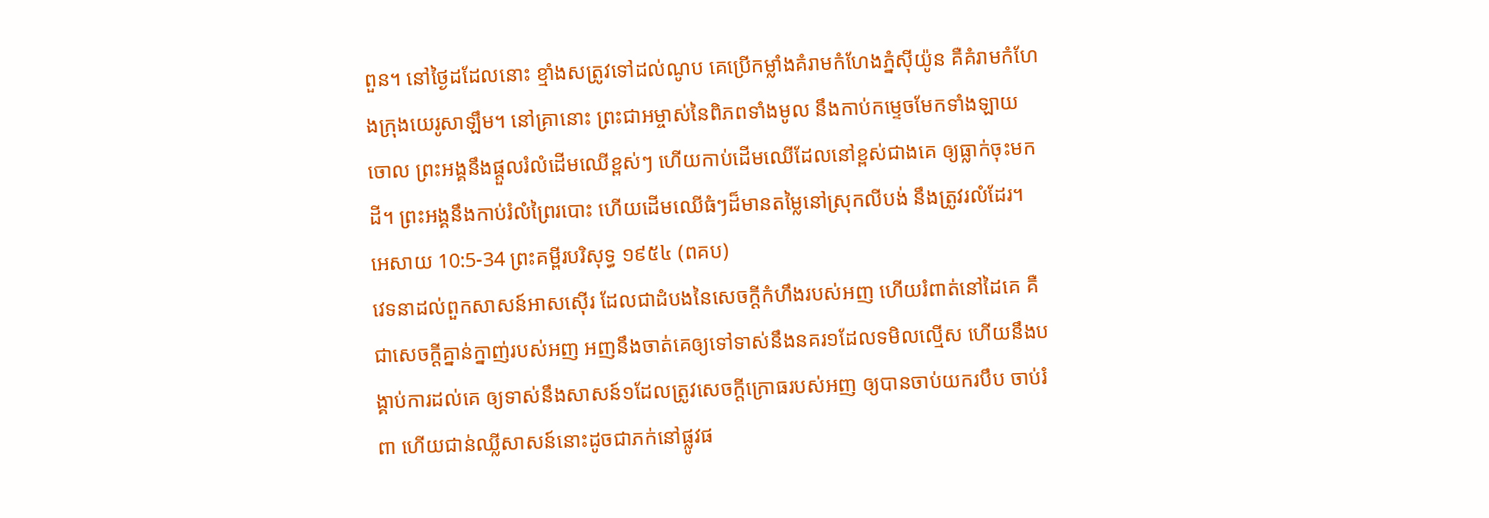ពួន។ នៅថ្ងៃដដែលនោះ ខ្មាំងសត្រូវទៅដល់ណូប គេប្រើកម្លាំងគំរាមកំហែងភ្នំស៊ីយ៉ូន គឺគំរាមកំហែងក្រុងយេរូសាឡឹម។ នៅគ្រានោះ ព្រះជាអម្ចាស់នៃពិភពទាំងមូល នឹងកាប់កម្ទេចមែកទាំងឡាយចោល ព្រះអង្គនឹងផ្ដួលរំលំដើមឈើខ្ពស់ៗ ហើយកាប់ដើមឈើដែលនៅខ្ពស់ជាងគេ ឲ្យធ្លាក់ចុះមកដី។ ព្រះអង្គនឹងកាប់រំលំព្រៃរបោះ ហើយដើមឈើធំៗដ៏មានតម្លៃនៅស្រុកលីបង់ នឹងត្រូវរលំដែរ។
អេសាយ 10:5-34 ព្រះគម្ពីរបរិសុទ្ធ ១៩៥៤ (ពគប)
វេទនាដល់ពួកសាសន៍អាសស៊ើរ ដែលជាដំបងនៃសេចក្ដីកំហឹងរបស់អញ ហើយរំពាត់នៅដៃគេ គឺជាសេចក្ដីគ្នាន់ក្នាញ់របស់អញ អញនឹងចាត់គេឲ្យទៅទាស់នឹងនគរ១ដែលទមិលល្មើស ហើយនឹងបង្គាប់ការដល់គេ ឲ្យទាស់នឹងសាសន៍១ដែលត្រូវសេចក្ដីក្រោធរបស់អញ ឲ្យបានចាប់យករបឹប ចាប់រំពា ហើយជាន់ឈ្លីសាសន៍នោះដូចជាភក់នៅផ្លូវផ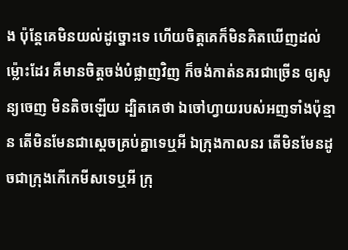ង ប៉ុន្តែគេមិនយល់ដូច្នោះទេ ហើយចិត្តគេក៏មិនគិតឃើញដល់ម៉្លោះដែរ គឺមានចិត្តចង់បំផ្លាញវិញ ក៏ចង់កាត់នគរជាច្រើន ឲ្យសូន្យចេញ មិនតិចឡើយ ដ្បិតគេថា ឯចៅហ្វាយរបស់អញទាំងប៉ុន្មាន តើមិនមែនជាស្តេចគ្រប់គ្នាទេឬអី ឯក្រុងកាលនរ តើមិនមែនដូចជាក្រុងកើកេមីសទេឬអី ក្រុ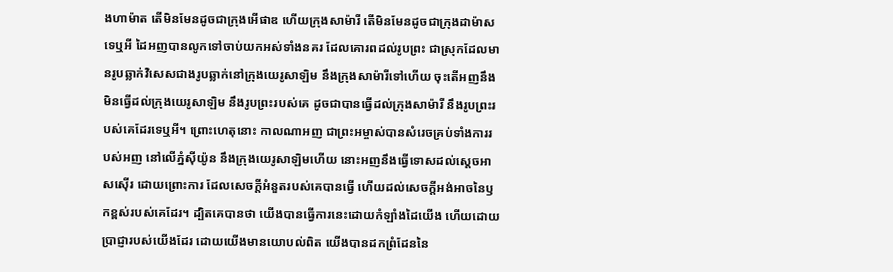ងហាម៉ាត តើមិនមែនដូចជាក្រុងអើផាឌ ហើយក្រុងសាម៉ារី តើមិនមែនដូចជាក្រុងដាម៉ាសទេឬអី ដៃអញបានលូកទៅចាប់យកអស់ទាំងនគរ ដែលគោរពដល់រូបព្រះ ជាស្រុកដែលមានរូបឆ្លាក់វិសេសជាងរូបឆ្លាក់នៅក្រុងយេរូសាឡិម នឹងក្រុងសាម៉ារីទៅហើយ ចុះតើអញនឹងមិនធ្វើដល់ក្រុងយេរូសាឡិម នឹងរូបព្រះរបស់គេ ដូចជាបានធ្វើដល់ក្រុងសាម៉ារី នឹងរូបព្រះរបស់គេដែរទេឬអី។ ព្រោះហេតុនោះ កាលណាអញ ជាព្រះអម្ចាស់បានសំរេចគ្រប់ទាំងការរបស់អញ នៅលើភ្នំស៊ីយ៉ូន នឹងក្រុងយេរូសាឡិមហើយ នោះអញនឹងធ្វើទោសដល់ស្តេចអាសស៊ើរ ដោយព្រោះការ ដែលសេចក្ដីអំនួតរបស់គេបានធ្វើ ហើយដល់សេចក្ដីអង់អាចនៃឫកខ្ពស់របស់គេដែរ។ ដ្បិតគេបានថា យើងបានធ្វើការនេះដោយកំឡាំងដៃយើង ហើយដោយប្រាជ្ញារបស់យើងដែរ ដោយយើងមានយោបល់ពិត យើងបានដកព្រំដែននៃ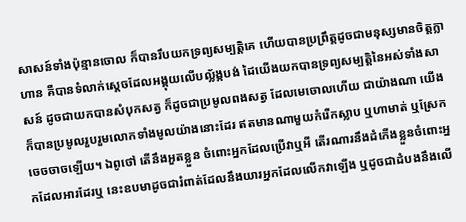សាសន៍ទាំងប៉ុន្មានចោល ក៏បានរឹបយកទ្រព្យសម្បត្តិគេ ហើយបានប្រព្រឹត្តដូចជាមនុស្សមានចិត្តក្លាហាន គឺបានទំលាក់ស្តេចដែលអង្គុយលើបល្ល័ង្កបង់ ដៃយើងយកបានទ្រព្យសម្បត្តិនៃអស់ទាំងសាសន៍ ដូចជាយកបានសំបុកសត្វ ក៏ដូចជាប្រមូលពងសត្វ ដែលមេចោលហើយ ជាយ៉ាងណា យើងក៏បានប្រមូលរួបរួមលោកទាំងមូលយ៉ាងនោះដែរ ឥតមានណាមួយកំរើកស្លាប ឬហាមាត់ ឬស្រែកចេចចាចឡើយ។ ឯពូថៅ តើនឹងអួតខ្លួន ចំពោះអ្នកដែលប្រើវាឬអី តើរណារនឹងដំកើងខ្លួនចំពោះអ្នកដែលអារដែរឬ នេះឧបមាដូចជារំពាត់ដែលនឹងយារអ្នកដែលលើកវាឡើង ឬដូចជាដំបងនឹងលើ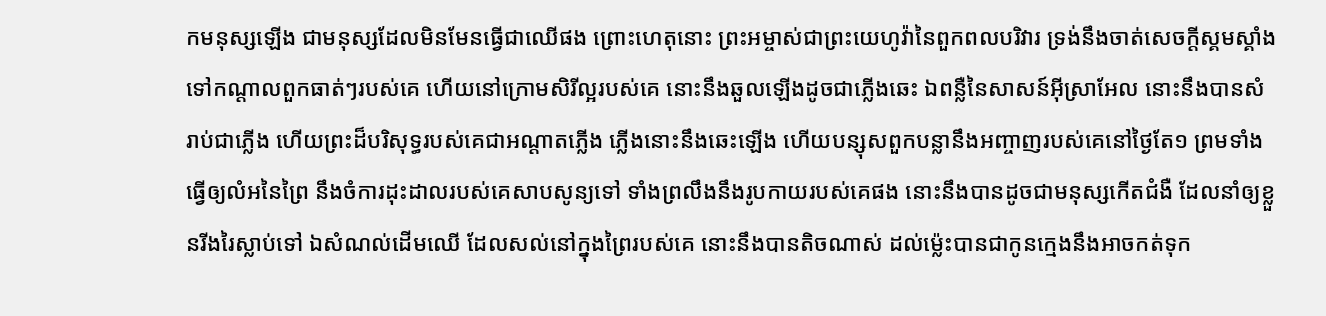កមនុស្សឡើង ជាមនុស្សដែលមិនមែនធ្វើជាឈើផង ព្រោះហេតុនោះ ព្រះអម្ចាស់ជាព្រះយេហូវ៉ានៃពួកពលបរិវារ ទ្រង់នឹងចាត់សេចក្ដីស្គមស្គាំងទៅកណ្តាលពួកធាត់ៗរបស់គេ ហើយនៅក្រោមសិរីល្អរបស់គេ នោះនឹងឆួលឡើងដូចជាភ្លើងឆេះ ឯពន្លឺនៃសាសន៍អ៊ីស្រាអែល នោះនឹងបានសំរាប់ជាភ្លើង ហើយព្រះដ៏បរិសុទ្ធរបស់គេជាអណ្តាតភ្លើង ភ្លើងនោះនឹងឆេះឡើង ហើយបន្សុសពួកបន្លានឹងអញ្ចាញរបស់គេនៅថ្ងៃតែ១ ព្រមទាំងធ្វើឲ្យលំអនៃព្រៃ នឹងចំការដុះដាលរបស់គេសាបសូន្យទៅ ទាំងព្រលឹងនឹងរូបកាយរបស់គេផង នោះនឹងបានដូចជាមនុស្សកើតជំងឺ ដែលនាំឲ្យខ្លួនរីងរៃស្លាប់ទៅ ឯសំណល់ដើមឈើ ដែលសល់នៅក្នុងព្រៃរបស់គេ នោះនឹងបានតិចណាស់ ដល់ម៉្លេះបានជាកូនក្មេងនឹងអាចកត់ទុក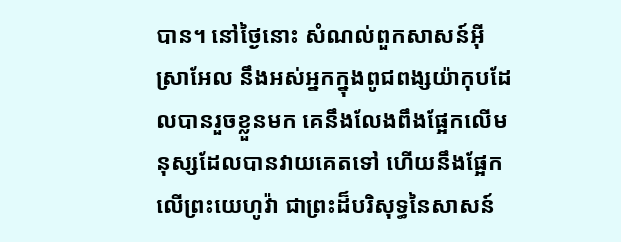បាន។ នៅថ្ងៃនោះ សំណល់ពួកសាសន៍អ៊ីស្រាអែល នឹងអស់អ្នកក្នុងពូជពង្សយ៉ាកុបដែលបានរួចខ្លួនមក គេនឹងលែងពឹងផ្អែកលើមនុស្សដែលបានវាយគេតទៅ ហើយនឹងផ្អែកលើព្រះយេហូវ៉ា ជាព្រះដ៏បរិសុទ្ធនៃសាសន៍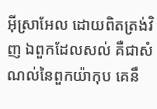អ៊ីស្រាអែល ដោយពិតត្រង់វិញ ឯពួកដែលសល់ គឺជាសំណល់នៃពួកយ៉ាកុប គេនឹ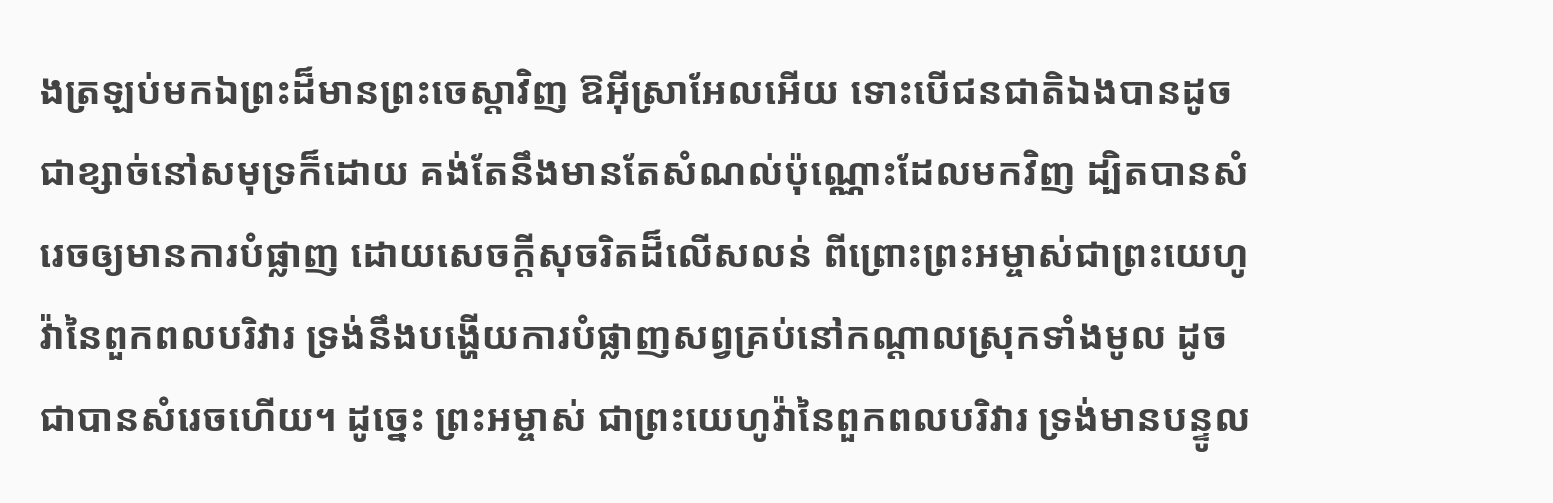ងត្រឡប់មកឯព្រះដ៏មានព្រះចេស្តាវិញ ឱអ៊ីស្រាអែលអើយ ទោះបើជនជាតិឯងបានដូចជាខ្សាច់នៅសមុទ្រក៏ដោយ គង់តែនឹងមានតែសំណល់ប៉ុណ្ណោះដែលមកវិញ ដ្បិតបានសំរេចឲ្យមានការបំផ្លាញ ដោយសេចក្ដីសុចរិតដ៏លើសលន់ ពីព្រោះព្រះអម្ចាស់ជាព្រះយេហូវ៉ានៃពួកពលបរិវារ ទ្រង់នឹងបង្ហើយការបំផ្លាញសព្វគ្រប់នៅកណ្តាលស្រុកទាំងមូល ដូចជាបានសំរេចហើយ។ ដូច្នេះ ព្រះអម្ចាស់ ជាព្រះយេហូវ៉ានៃពួកពលបរិវារ ទ្រង់មានបន្ទូល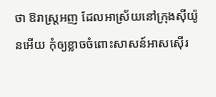ថា ឱរាស្ត្រអញ ដែលអាស្រ័យនៅក្រុងស៊ីយ៉ូនអើយ កុំឲ្យខ្លាចចំពោះសាសន៍អាសស៊ើរ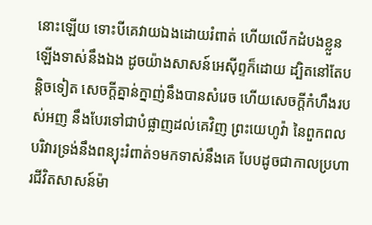នោះឡើយ ទោះបីគេវាយឯងដោយរំពាត់ ហើយលើកដំបងខ្លួនឡើងទាស់នឹងឯង ដូចយ៉ាងសាសន៍អេស៊ីព្ទក៏ដោយ ដ្បិតនៅតែបន្តិចទៀត សេចក្ដីគ្នាន់ក្នាញ់នឹងបានសំរេច ហើយសេចក្ដីកំហឹងរបស់អញ នឹងបែរទៅជាបំផ្លាញដល់គេវិញ ព្រះយេហូវ៉ា នៃពួកពលបរិវារទ្រង់នឹងពន្យុះរំពាត់១មកទាស់នឹងគេ បែបដូចជាកាលប្រហារជីវិតសាសន៍ម៉ា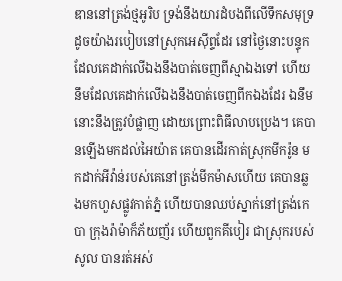ឌាននៅត្រង់ថ្មអូរិប ទ្រង់នឹងយារដំបងពីលើទឹកសមុទ្រ ដូចយ៉ាងរបៀបនៅស្រុកអេស៊ីព្ទដែរ នៅថ្ងៃនោះបន្ទុកដែលគេដាក់លើឯងនឹងបាត់ចេញពីស្មាឯងទៅ ហើយនឹមដែលគេដាក់លើឯងនឹងបាត់ចេញពីកឯងដែរ ឯនឹមនោះនឹងត្រូវបំផ្លាញ ដោយព្រោះពិធីលាបប្រេង។ គេបានឡើងមកដល់អៃយ៉ាត គេបានដើរកាត់ស្រុកមីករ៉ូន មកដាក់អីវ៉ាន់របស់គេនៅត្រង់មីកម៉ាសហើយ គេបានឆ្លងមកហួសផ្លូវកាត់ភ្នំ ហើយបានឈប់ស្នាក់នៅត្រង់កេបា ក្រុងរ៉ាម៉ាក៏ភ័យញ័រ ហើយពួកគីបៀរ ជាស្រុករបស់សូល បានរត់អស់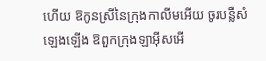ហើយ ឱកូនស្រីនៃក្រុងកាលីមអើយ ចូរបន្លឺសំឡេងឡើង ឱពួកក្រុងឡាអ៊ីសអើ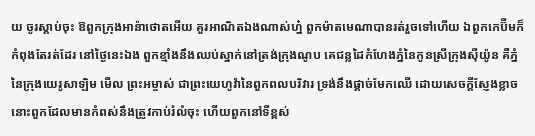យ ចូរស្តាប់ចុះ ឱពួកក្រុងអាន៉ាថោតអើយ គួរអាណិតឯងណាស់ហ្ន៎ ពួកម៉ាតមេណាបានរត់រួចទៅហើយ ឯពួកកេប៊ីមក៏កំពុងតែរត់ដែរ នៅថ្ងៃនេះឯង ពួកខ្មាំងនឹងឈប់ស្នាក់នៅត្រង់ក្រុងណូប គេជន្លដៃកំហែងភ្នំនៃកូនស្រីក្រុងស៊ីយ៉ូន គឺភ្នំនៃក្រុងយេរូសាឡិម មើល ព្រះអម្ចាស់ ជាព្រះយេហូវ៉ានៃពួកពលបរិវារ ទ្រង់នឹងផ្តាច់មែកឈើ ដោយសេចក្ដីស្ញែងខ្លាច នោះពួកដែលមានកំពស់នឹងត្រូវកាប់រំលំចុះ ហើយពួកនៅទីខ្ពស់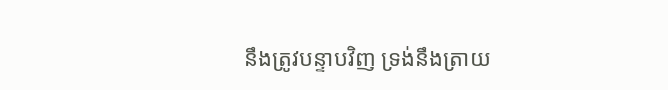នឹងត្រូវបន្ទាបវិញ ទ្រង់នឹងត្រាយ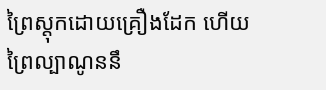ព្រៃស្តុកដោយគ្រឿងដែក ហើយព្រៃល្បាណូននឹ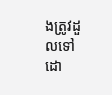ងត្រូវដួលទៅ ដោ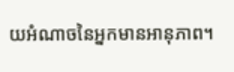យអំណាចនៃអ្នកមានអានុភាព។